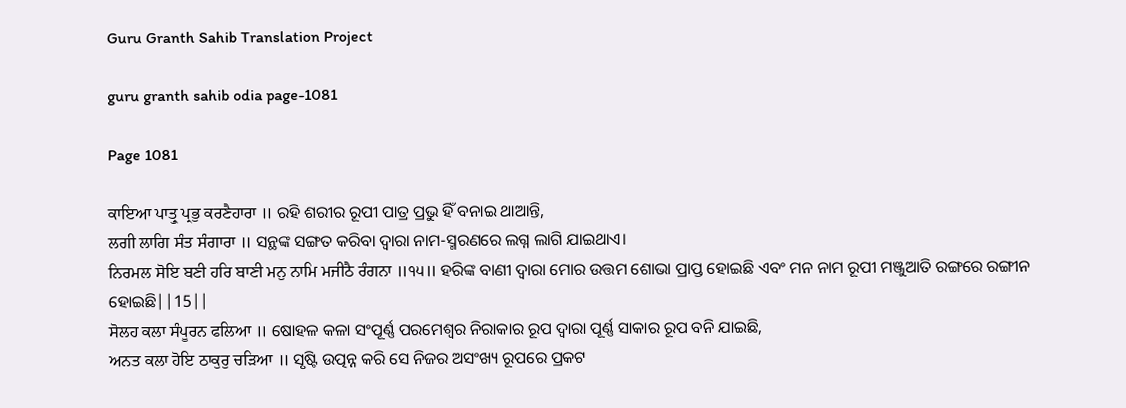Guru Granth Sahib Translation Project

guru granth sahib odia page-1081

Page 1081

ਕਾਇਆ ਪਾਤ੍ਰੁ ਪ੍ਰਭੁ ਕਰਣੈਹਾਰਾ ॥ ରହି ଶରୀର ରୂପୀ ପାତ୍ର ପ୍ରଭୁ ହିଁ ବନାଇ ଥାଆନ୍ତି,
ਲਗੀ ਲਾਗਿ ਸੰਤ ਸੰਗਾਰਾ ॥ ସନ୍ଥଙ୍କ ସଙ୍ଗତ କରିବା ଦ୍ଵାରା ନାମ-ସ୍ମରଣରେ ଲଗ୍ନ ଲାଗି ଯାଇଥାଏ।
ਨਿਰਮਲ ਸੋਇ ਬਣੀ ਹਰਿ ਬਾਣੀ ਮਨੁ ਨਾਮਿ ਮਜੀਠੈ ਰੰਗਨਾ ॥੧੫॥ ହରିଙ୍କ ବାଣୀ ଦ୍ଵାରା ମୋର ଉତ୍ତମ ଶୋଭା ପ୍ରାପ୍ତ ହୋଇଛି ଏବଂ ମନ ନାମ ରୂପୀ ମଞ୍ଜୁଆତି ରଙ୍ଗରେ ରଙ୍ଗୀନ ହୋଇଛି||15||
ਸੋਲਹ ਕਲਾ ਸੰਪੂਰਨ ਫਲਿਆ ॥ ଷୋହଳ କଳା ସଂପୂର୍ଣ୍ଣ ପରମେଶ୍ଵର ନିରାକାର ରୂପ ଦ୍ଵାରା ପୂର୍ଣ୍ଣ ସାକାର ରୂପ ବନି ଯାଇଛି,
ਅਨਤ ਕਲਾ ਹੋਇ ਠਾਕੁਰੁ ਚੜਿਆ ॥ ସୃଷ୍ଟି ଉତ୍ପନ୍ନ କରି ସେ ନିଜର ଅସଂଖ୍ୟ ରୂପରେ ପ୍ରକଟ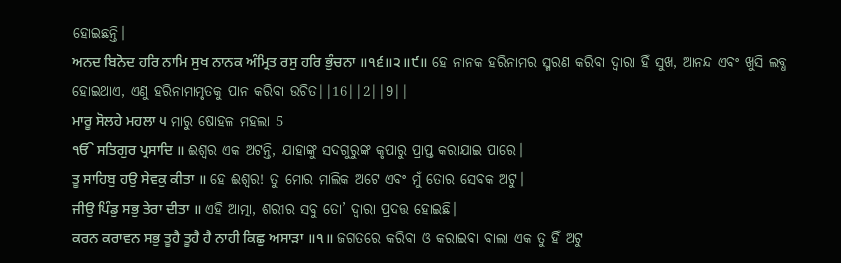ହୋଇଛନ୍ତି।
ਅਨਦ ਬਿਨੋਦ ਹਰਿ ਨਾਮਿ ਸੁਖ ਨਾਨਕ ਅੰਮ੍ਰਿਤ ਰਸੁ ਹਰਿ ਭੁੰਚਨਾ ॥੧੬॥੨॥੯॥ ହେ ନାନକ ହରିନାମର ସ୍ମରଣ କରିବା ଦ୍ଵାରା ହିଁ ସୁଖ, ଆନନ୍ଦ ଏବଂ ଖୁସି ଲବ୍ଧ ହୋଇଥାଏ, ଏଣୁ ହରିନାମାମୃତକୁ ପାନ କରିବା ଉଚିତ||16||2||9||
ਮਾਰੂ ਸੋਲਹੇ ਮਹਲਾ ੫ ମାରୁ ଷୋହଳ ମହଲା 5
ੴ ਸਤਿਗੁਰ ਪ੍ਰਸਾਦਿ ॥ ଈଶ୍ଵର ଏକ ଅଟନ୍ତି, ଯାହାଙ୍କୁ ସଦଗୁରୁଙ୍କ କୃପାରୁ ପ୍ରାପ୍ତ କରାଯାଇ ପାରେ।
ਤੂ ਸਾਹਿਬੁ ਹਉ ਸੇਵਕੁ ਕੀਤਾ ॥ ହେ ଈଶ୍ଵର! ତୁ ମୋର ମାଲିକ ଅଟେ ଏବଂ ମୁଁ ତୋର ସେବକ ଅଟୁ।
ਜੀਉ ਪਿੰਡੁ ਸਭੁ ਤੇਰਾ ਦੀਤਾ ॥ ଏହି ଆତ୍ମା, ଶରୀର ସବୁ ତୋ’ ଦ୍ଵାରା ପ୍ରଦତ୍ତ ହୋଇଛି।
ਕਰਨ ਕਰਾਵਨ ਸਭੁ ਤੂਹੈ ਤੂਹੈ ਹੈ ਨਾਹੀ ਕਿਛੁ ਅਸਾੜਾ ॥੧॥ ଜଗତରେ କରିବା ଓ କରାଇବା ବାଲା ଏକ ତୁ ହିଁ ଅଟୁ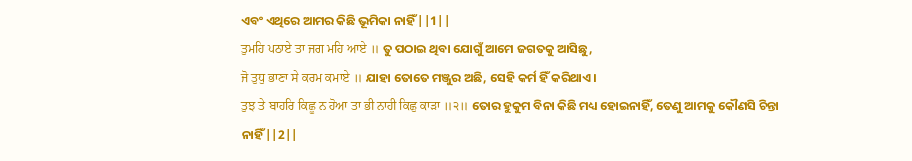ଏବଂ ଏଥିରେ ଆମର କିଛି ଭୂମିକା ନାହିଁ ||1||
ਤੁਮਹਿ ਪਠਾਏ ਤਾ ਜਗ ਮਹਿ ਆਏ ॥ ତୁ ପଠାଇ ଥିବା ଯୋଗୁଁ ଆମେ ଜଗତକୁ ଆସିଛୁ,
ਜੋ ਤੁਧੁ ਭਾਣਾ ਸੇ ਕਰਮ ਕਮਾਏ ॥ ଯାହା ତୋତେ ମଞ୍ଜୁର ଅଛି, ସେହି କର୍ମ ହିଁ କରିଥାଏ।
ਤੁਝ ਤੇ ਬਾਹਰਿ ਕਿਛੂ ਨ ਹੋਆ ਤਾ ਭੀ ਨਾਹੀ ਕਿਛੁ ਕਾੜਾ ॥੨॥ ତୋର ହୁକୁମ ବିନା କିଛି ମଧ୍ୟ ହୋଇନାହିଁ, ତେଣୁ ଆମକୁ କୌଣସି ଚିନ୍ତା ନାହିଁ||2||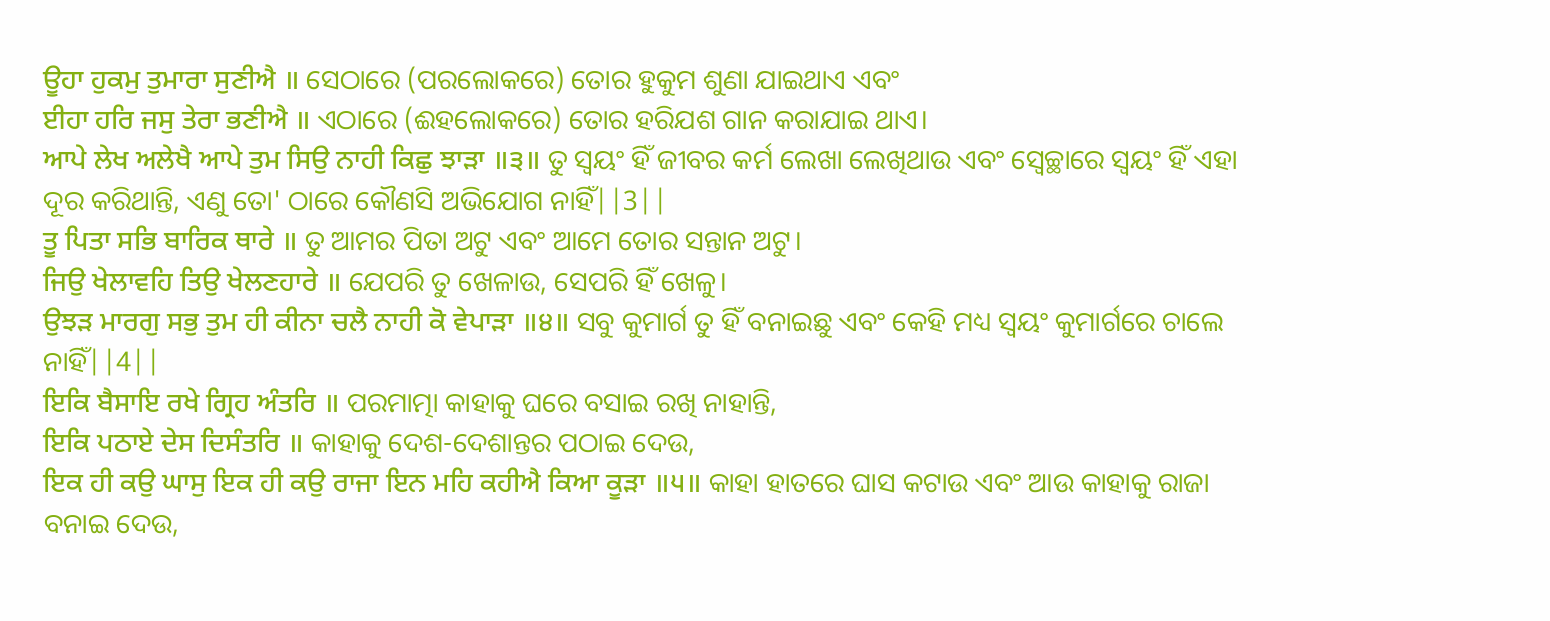ਊਹਾ ਹੁਕਮੁ ਤੁਮਾਰਾ ਸੁਣੀਐ ॥ ସେଠାରେ (ପରଲୋକରେ) ତୋର ହୁକୁମ ଶୁଣା ଯାଇଥାଏ ଏବଂ
ਈਹਾ ਹਰਿ ਜਸੁ ਤੇਰਾ ਭਣੀਐ ॥ ଏଠାରେ (ଈହଲୋକରେ) ତୋର ହରିଯଶ ଗାନ କରାଯାଇ ଥାଏ।
ਆਪੇ ਲੇਖ ਅਲੇਖੈ ਆਪੇ ਤੁਮ ਸਿਉ ਨਾਹੀ ਕਿਛੁ ਝਾੜਾ ॥੩॥ ତୁ ସ୍ଵୟଂ ହିଁ ଜୀବର କର୍ମ ଲେଖା ଲେଖିଥାଉ ଏବଂ ସ୍ଵେଚ୍ଛାରେ ସ୍ଵୟଂ ହିଁ ଏହା ଦୂର କରିଥାନ୍ତି, ଏଣୁ ତୋ' ଠାରେ କୌଣସି ଅଭିଯୋଗ ନାହିଁ||3||
ਤੂ ਪਿਤਾ ਸਭਿ ਬਾਰਿਕ ਥਾਰੇ ॥ ତୁ ଆମର ପିତା ଅଟୁ ଏବଂ ଆମେ ତୋର ସନ୍ତାନ ଅଟୁ।
ਜਿਉ ਖੇਲਾਵਹਿ ਤਿਉ ਖੇਲਣਹਾਰੇ ॥ ଯେପରି ତୁ ଖେଳାଉ, ସେପରି ହିଁ ଖେଳୁ।
ਉਝੜ ਮਾਰਗੁ ਸਭੁ ਤੁਮ ਹੀ ਕੀਨਾ ਚਲੈ ਨਾਹੀ ਕੋ ਵੇਪਾੜਾ ॥੪॥ ସବୁ କୁମାର୍ଗ ତୁ ହିଁ ବନାଇଛୁ ଏବଂ କେହି ମଧ୍ୟ ସ୍ଵୟଂ କୁମାର୍ଗରେ ଚାଲେ ନାହିଁ||4||
ਇਕਿ ਬੈਸਾਇ ਰਖੇ ਗ੍ਰਿਹ ਅੰਤਰਿ ॥ ପରମାତ୍ମା କାହାକୁ ଘରେ ବସାଇ ରଖି ନାହାନ୍ତି,
ਇਕਿ ਪਠਾਏ ਦੇਸ ਦਿਸੰਤਰਿ ॥ କାହାକୁ ଦେଶ-ଦେଶାନ୍ତର ପଠାଇ ଦେଉ,
ਇਕ ਹੀ ਕਉ ਘਾਸੁ ਇਕ ਹੀ ਕਉ ਰਾਜਾ ਇਨ ਮਹਿ ਕਹੀਐ ਕਿਆ ਕੂੜਾ ॥੫॥ କାହା ହାତରେ ଘାସ କଟାଉ ଏବଂ ଆଉ କାହାକୁ ରାଜା ବନାଇ ଦେଉ,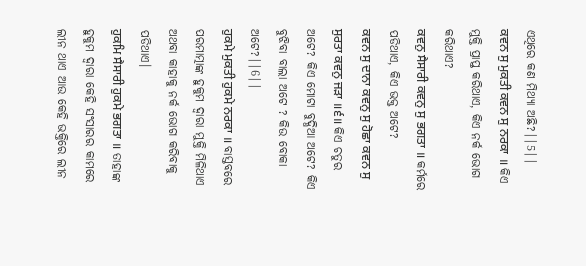ଏଥିରେ କଣ ମିଥ୍ୟା ଅଛି?||5||
ਕਵਨ ਸੁ ਮੁਕਤੀ ਕਵਨ ਸੁ ਨਰਕਾ ॥ କିଏ ମୁକ୍ତି ପ୍ରାପ୍ତ କରିଥାଏ, କିଏ ନର୍କ ଭୋଗ କରିଥାଏ?
ਕਵਨੁ ਸੈਸਾਰੀ ਕਵਨੁ ਸੁ ਭਗਤਾ ॥ କର୍ମରେ ପଡିଥାଏ, କିଏ ଭକ୍ତ ଅଟେ?
ਕਵਨ ਸੁ ਦਾਨਾ ਕਵਨੁ ਸੁ ਹੋਛਾ ਕਵਨ ਸੁ ਸੁਰਤਾ ਕਵਨੁ ਜੜਾ ॥੬॥ କିଏ ଚତୁର ଅଟେ? କିଏ ମୋଟା ବୁଦ୍ଧିଆ ଅଟେ? କିଏ ବୁଝିବା ବାଲା ଅଟେ ? କିଉ ବୋକା ଅଟେ?||6||
ਹੁਕਮੇ ਮੁਕਤੀ ਹੁਕਮੇ ਨਰਕਾ ॥ ବାସ୍ତବରେ ପରମାତ୍ମାଙ୍କ ହୁକୁମ ଦ୍ଵାରା ମୁକ୍ତି ମିଳିଥାଏ ଅଥବା କାହାକୁ ନର୍କ ଭୋଗ କରିବାକୁ ପଡିଥାଏ।
ਹੁਕਮਿ ਸੈਸਾਰੀ ਹੁਕਮੇ ਭਗਤਾ ॥ ତାହାଙ୍କ ହୁକୁମ ଦ୍ଵାରା କେହି ସଂସାରର କାମରେ ଲୀନ ଥାଏ ଆଉ କେହି ଭକ୍ତିରେ ଲୀନ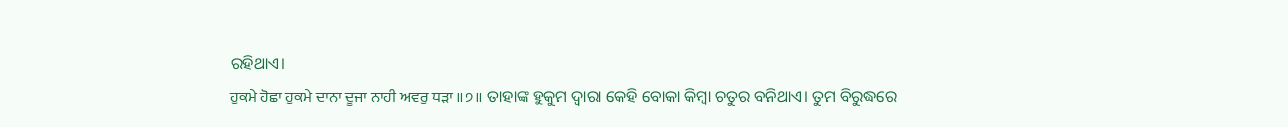ରହିଥାଏ।
ਹੁਕਮੇ ਹੋਛਾ ਹੁਕਮੇ ਦਾਨਾ ਦੂਜਾ ਨਾਹੀ ਅਵਰੁ ਧੜਾ ॥੭॥ ତାହାଙ୍କ ହୁକୁମ ଦ୍ଵାରା କେହି ବୋକା କିମ୍ବା ଚତୁର ବନିଥାଏ। ତୁମ ବିରୁଦ୍ଧରେ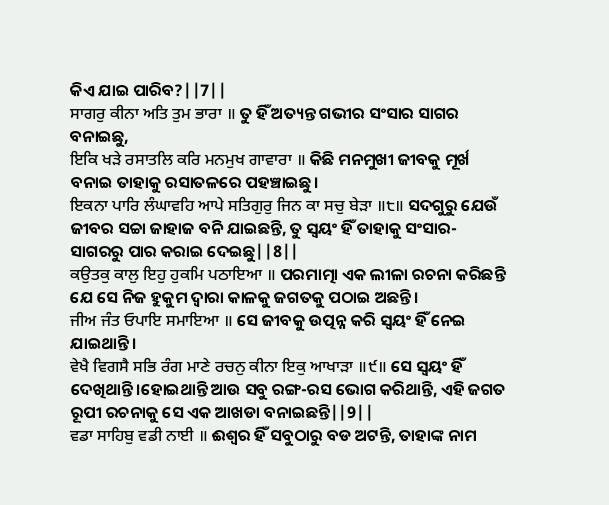କିଏ ଯାଇ ପାରିବ?||7||
ਸਾਗਰੁ ਕੀਨਾ ਅਤਿ ਤੁਮ ਭਾਰਾ ॥ ତୁ ହିଁ ଅତ୍ୟନ୍ତ ଗଭୀର ସଂସାର ସାଗର ବନାଇଛୁ,
ਇਕਿ ਖੜੇ ਰਸਾਤਲਿ ਕਰਿ ਮਨਮੁਖ ਗਾਵਾਰਾ ॥ କିଛି ମନମୁଖୀ ଜୀବକୁ ମୂର୍ଖ ବନାଇ ତାହାକୁ ରସାତଳରେ ପହଞ୍ଚାଇଛୁ।
ਇਕਨਾ ਪਾਰਿ ਲੰਘਾਵਹਿ ਆਪੇ ਸਤਿਗੁਰੁ ਜਿਨ ਕਾ ਸਚੁ ਬੇੜਾ ॥੮॥ ସଦଗୁରୁ ଯେଉଁ ଜୀବର ସଚ୍ଚା ଜାହାଜ ବନି ଯାଇଛନ୍ତି, ତୁ ସ୍ଵୟଂ ହିଁ ତାହାକୁ ସଂସାର-ସାଗରରୁ ପାର କରାଇ ଦେଇଛୁ||8||
ਕਉਤਕੁ ਕਾਲੁ ਇਹੁ ਹੁਕਮਿ ਪਠਾਇਆ ॥ ପରମାତ୍ମା ଏକ ଲୀଳା ରଚନା କରିଛନ୍ତି ଯେ ସେ ନିଜ ହୁକୁମ ଦ୍ଵାରା କାଳକୁ ଜଗତକୁ ପଠାଇ ଅଛନ୍ତି।
ਜੀਅ ਜੰਤ ਓਪਾਇ ਸਮਾਇਆ ॥ ସେ ଜୀବକୁ ଉତ୍ପନ୍ନ କରି ସ୍ଵୟଂ ହିଁ ନେଇ ଯାଇଥାନ୍ତି।
ਵੇਖੈ ਵਿਗਸੈ ਸਭਿ ਰੰਗ ਮਾਣੇ ਰਚਨੁ ਕੀਨਾ ਇਕੁ ਆਖਾੜਾ ॥੯॥ ସେ ସ୍ଵୟଂ ହିଁ ଦେଖିଥାନ୍ତି।ହୋଇଥାନ୍ତି ଆଉ ସବୁ ରଙ୍ଗ-ରସ ଭୋଗ କରିଥାନ୍ତି, ଏହି ଜଗତ ରୂପୀ ରଚନାକୁ ସେ ଏକ ଆଖଡା ବନାଇଛନ୍ତି||9||
ਵਡਾ ਸਾਹਿਬੁ ਵਡੀ ਨਾਈ ॥ ଈଶ୍ଵର ହିଁ ସବୁଠାରୁ ବଡ ଅଟନ୍ତି, ତାହାଙ୍କ ନାମ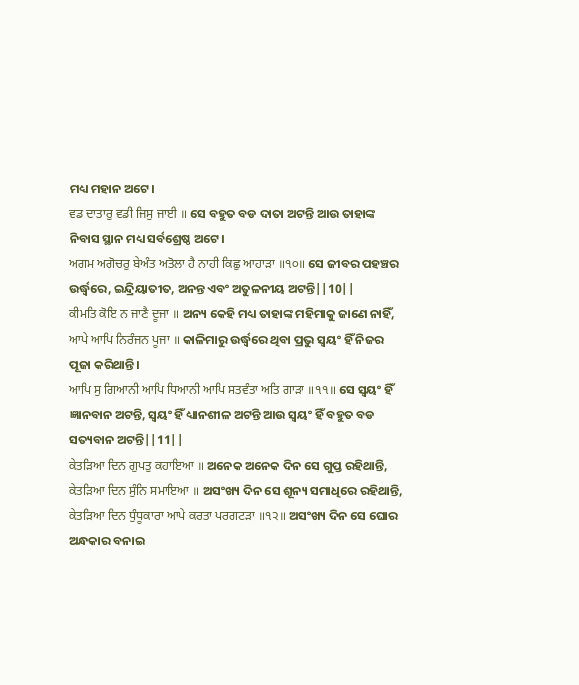ମଧ୍ୟ ମହାନ ଅଟେ।
ਵਡ ਦਾਤਾਰੁ ਵਡੀ ਜਿਸੁ ਜਾਈ ॥ ସେ ବହୁତ ବଡ ଦାତା ଅଟନ୍ତି ଆଉ ତାହାଙ୍କ ନିବାସ ସ୍ଥାନ ମଧ୍ୟ ସର୍ବଶ୍ରେଷ୍ଠ ଅଟେ।
ਅਗਮ ਅਗੋਚਰੁ ਬੇਅੰਤ ਅਤੋਲਾ ਹੈ ਨਾਹੀ ਕਿਛੁ ਆਹਾੜਾ ॥੧੦॥ ସେ ଜୀବର ପହଞ୍ଚର ଉର୍ଦ୍ଧ୍ଵରେ, ଇନ୍ଦ୍ରିୟାତୀତ, ଅନନ୍ତ ଏବଂ ଅତୁଳନୀୟ ଅଟନ୍ତି||10||
ਕੀਮਤਿ ਕੋਇ ਨ ਜਾਣੈ ਦੂਜਾ ॥ ଅନ୍ୟ କେହି ମଧ୍ୟ ତାହାଙ୍କ ମହିମାକୁ ଜାଣେ ନାହିଁ,
ਆਪੇ ਆਪਿ ਨਿਰੰਜਨ ਪੂਜਾ ॥ କାଳିମାରୁ ଉର୍ଦ୍ଧ୍ଵରେ ଥିବା ପ୍ରଭୁ ସ୍ଵୟଂ ହିଁ ନିଜର ପୂଜା କରିଥାନ୍ତି।
ਆਪਿ ਸੁ ਗਿਆਨੀ ਆਪਿ ਧਿਆਨੀ ਆਪਿ ਸਤਵੰਤਾ ਅਤਿ ਗਾੜਾ ॥੧੧॥ ସେ ସ୍ଵୟଂ ହିଁ ଜ୍ଞାନବାନ ଅଟନ୍ତି, ସ୍ଵୟଂ ହିଁ ଧ୍ୟାନଶୀଳ ଅଟନ୍ତି ଆଉ ସ୍ଵୟଂ ହିଁ ବହୁତ ବଡ ସତ୍ୟବାନ ଅଟନ୍ତି||11||
ਕੇਤੜਿਆ ਦਿਨ ਗੁਪਤੁ ਕਹਾਇਆ ॥ ଅନେକ ଅନେକ ଦିନ ସେ ଗୁପ୍ତ ରହିଥାନ୍ତି,
ਕੇਤੜਿਆ ਦਿਨ ਸੁੰਨਿ ਸਮਾਇਆ ॥ ଅସଂଖ୍ୟ ଦିନ ସେ ଶୂନ୍ୟ ସମାଧିରେ ରହିଥାନ୍ତି,
ਕੇਤੜਿਆ ਦਿਨ ਧੁੰਧੂਕਾਰਾ ਆਪੇ ਕਰਤਾ ਪਰਗਟੜਾ ॥੧੨॥ ଅସଂଖ୍ୟ ଦିନ ସେ ଘୋର ଅନ୍ଧକାର ବନାଇ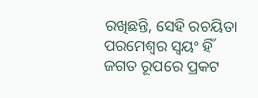ରଖିଛନ୍ତି, ସେହି ରଚୟିତା ପରମେଶ୍ଵର ସ୍ଵୟଂ ହିଁ ଜଗତ ରୂପରେ ପ୍ରକଟ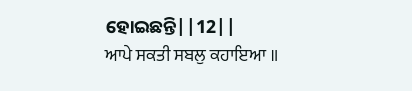ହୋଇଛନ୍ତି||12||
ਆਪੇ ਸਕਤੀ ਸਬਲੁ ਕਹਾਇਆ ॥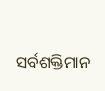ସର୍ବଶକ୍ତିମାନ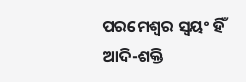ପରମେଶ୍ଵର ସ୍ଵୟଂ ହିଁ ଆଦି-ଶକ୍ତି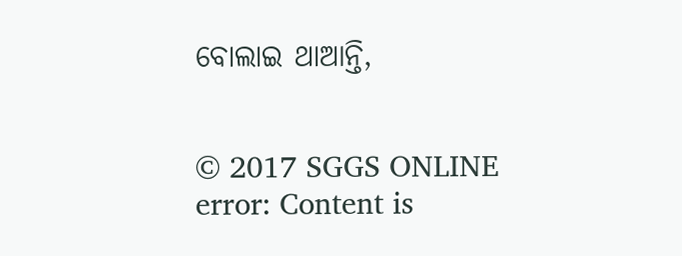ବୋଲାଇ ଥାଆନ୍ତି,


© 2017 SGGS ONLINE
error: Content is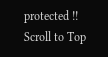protected !!
Scroll to Top